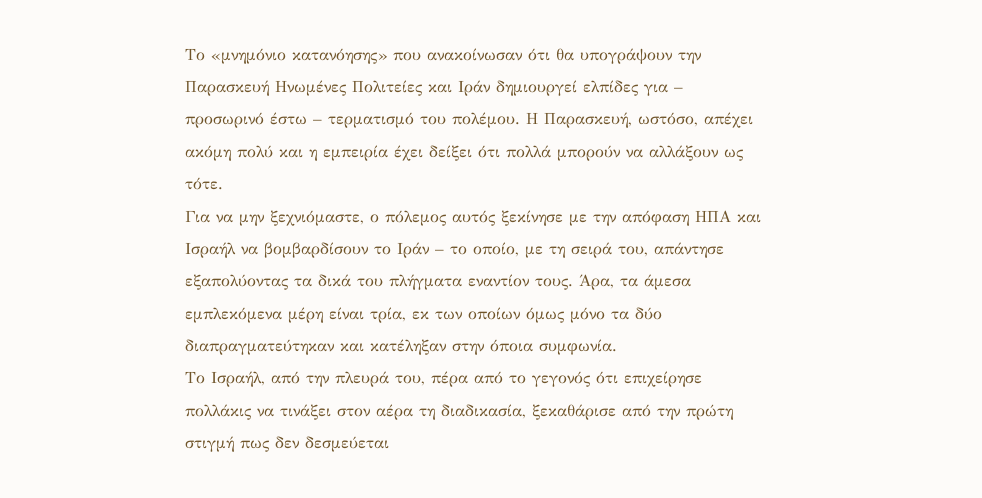Το «μνημόνιο κατανόησης» που ανακοίνωσαν ότι θα υπογράψουν την Παρασκευή Ηνωμένες Πολιτείες και Ιράν δημιουργεί ελπίδες για – προσωρινό έστω – τερματισμό του πολέμου. Η Παρασκευή, ωστόσο, απέχει ακόμη πολύ και η εμπειρία έχει δείξει ότι πολλά μπορούν να αλλάξουν ως τότε.
Για να μην ξεχνιόμαστε, ο πόλεμος αυτός ξεκίνησε με την απόφαση ΗΠΑ και Ισραήλ να βομβαρδίσουν το Ιράν – το οποίο, με τη σειρά του, απάντησε εξαπολύοντας τα δικά του πλήγματα εναντίον τους. Άρα, τα άμεσα εμπλεκόμενα μέρη είναι τρία, εκ των οποίων όμως μόνο τα δύο διαπραγματεύτηκαν και κατέληξαν στην όποια συμφωνία.
Το Ισραήλ, από την πλευρά του, πέρα από το γεγονός ότι επιχείρησε πολλάκις να τινάξει στον αέρα τη διαδικασία, ξεκαθάρισε από την πρώτη στιγμή πως δεν δεσμεύεται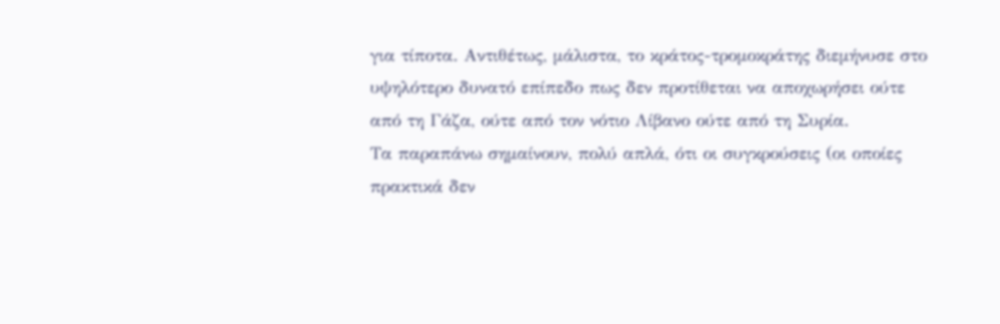για τίποτα. Αντιθέτως, μάλιστα, το κράτος-τρομοκράτης διεμήνυσε στο υψηλότερο δυνατό επίπεδο πως δεν προτίθεται να αποχωρήσει ούτε από τη Γάζα, ούτε από τον νότιο Λίβανο ούτε από τη Συρία.
Τα παραπάνω σημαίνουν, πολύ απλά, ότι οι συγκρούσεις (οι οποίες πρακτικά δεν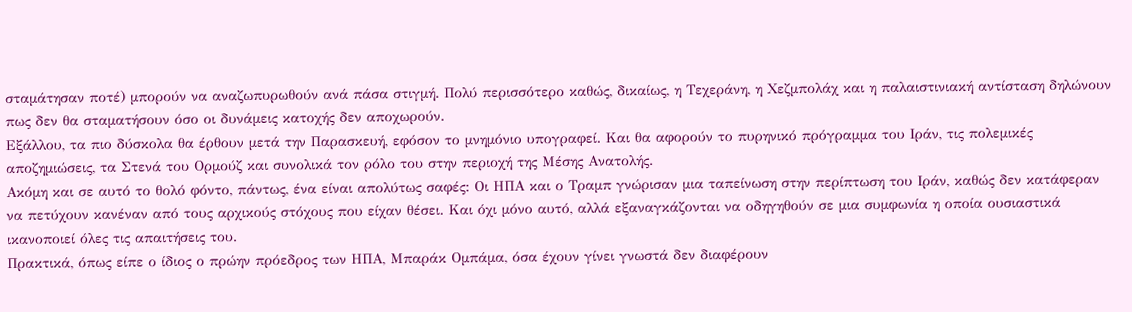σταμάτησαν ποτέ) μπορούν να αναζωπυρωθούν ανά πάσα στιγμή. Πολύ περισσότερο καθώς, δικαίως, η Τεχεράνη, η Χεζμπολάχ και η παλαιστινιακή αντίσταση δηλώνουν πως δεν θα σταματήσουν όσο οι δυνάμεις κατοχής δεν αποχωρούν.
Εξάλλου, τα πιο δύσκολα θα έρθουν μετά την Παρασκευή, εφόσον το μνημόνιο υπογραφεί. Και θα αφορούν το πυρηνικό πρόγραμμα του Ιράν, τις πολεμικές αποζημιώσεις, τα Στενά του Ορμούζ και συνολικά τον ρόλο του στην περιοχή της Μέσης Ανατολής.
Ακόμη και σε αυτό το θολό φόντο, πάντως, ένα είναι απολύτως σαφές: Οι ΗΠΑ και ο Τραμπ γνώρισαν μια ταπείνωση στην περίπτωση του Ιράν, καθώς δεν κατάφεραν να πετύχουν κανέναν από τους αρχικούς στόχους που είχαν θέσει. Και όχι μόνο αυτό, αλλά εξαναγκάζονται να οδηγηθούν σε μια συμφωνία η οποία ουσιαστικά ικανοποιεί όλες τις απαιτήσεις του.
Πρακτικά, όπως είπε ο ίδιος ο πρώην πρόεδρος των ΗΠΑ, Μπαράκ Ομπάμα, όσα έχουν γίνει γνωστά δεν διαφέρουν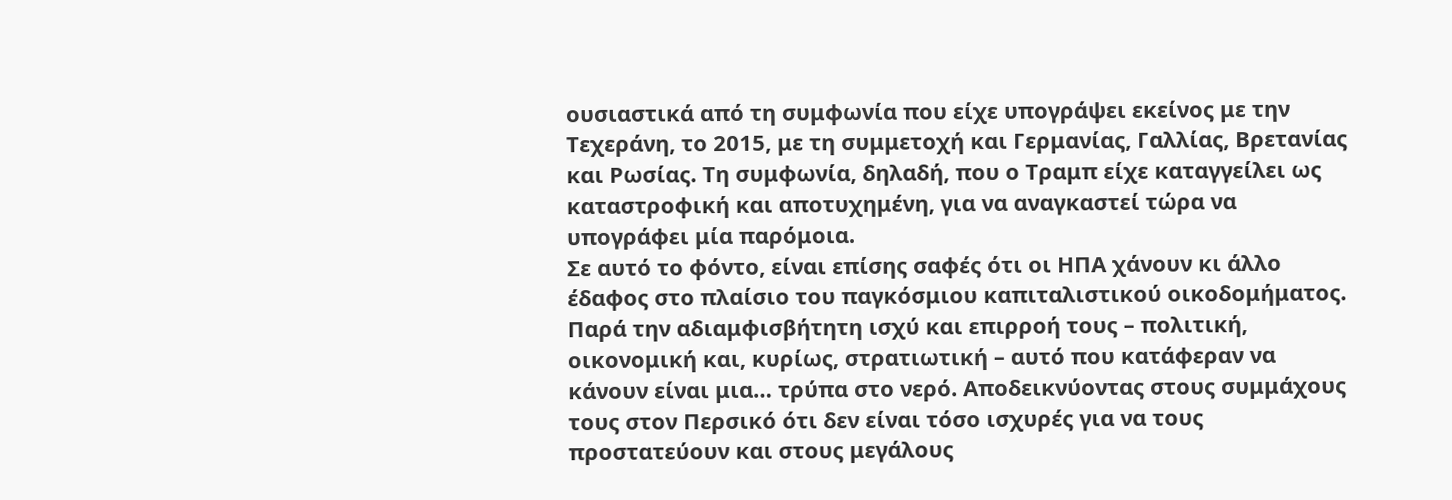ουσιαστικά από τη συμφωνία που είχε υπογράψει εκείνος με την Τεχεράνη, το 2015, με τη συμμετοχή και Γερμανίας, Γαλλίας, Βρετανίας και Ρωσίας. Τη συμφωνία, δηλαδή, που ο Τραμπ είχε καταγγείλει ως καταστροφική και αποτυχημένη, για να αναγκαστεί τώρα να υπογράφει μία παρόμοια.
Σε αυτό το φόντο, είναι επίσης σαφές ότι οι ΗΠΑ χάνουν κι άλλο έδαφος στο πλαίσιο του παγκόσμιου καπιταλιστικού οικοδομήματος. Παρά την αδιαμφισβήτητη ισχύ και επιρροή τους – πολιτική, οικονομική και, κυρίως, στρατιωτική – αυτό που κατάφεραν να κάνουν είναι μια… τρύπα στο νερό. Αποδεικνύοντας στους συμμάχους τους στον Περσικό ότι δεν είναι τόσο ισχυρές για να τους προστατεύουν και στους μεγάλους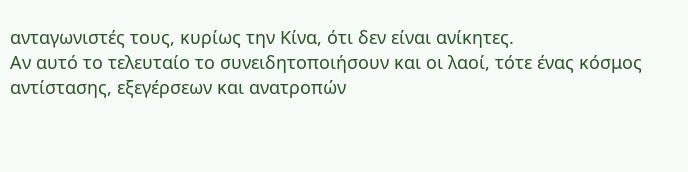ανταγωνιστές τους, κυρίως την Κίνα, ότι δεν είναι ανίκητες.
Αν αυτό το τελευταίο το συνειδητοποιήσουν και οι λαοί, τότε ένας κόσμος αντίστασης, εξεγέρσεων και ανατροπών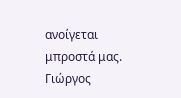ανοίγεται μπροστά μας.
Γιώργος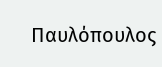Παυλόπουλος